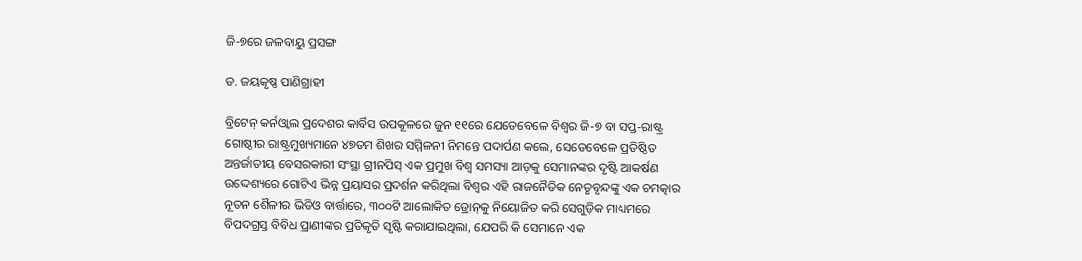ଜି-୭ରେ ଜଳବାୟୁ ପ୍ରସଙ୍ଗ

ଡ. ଜୟକୃଷ୍ଣ ପାଣିଗ୍ରାହୀ

ବ୍ରିଟେନ୍ କର୍ନଓ୍ବାଲ ପ୍ରଦେଶର କାର୍ବିସ ଉପକୂଳରେ ଜୁନ ୧୧ରେ ଯେତେବେଳେ ବିଶ୍ୱର ଜି-୭ ବା ସପ୍ତ-ରାଷ୍ଟ୍ର ଗୋଷ୍ଠୀର ରାଷ୍ଟ୍ରମୁଖ୍ୟମାନେ ୪୭ତମ ଶିଖର ସମ୍ମିଳନୀ ନିମନ୍ତେ ପଦାର୍ପଣ କଲେ, ସେତେବେଳେ ପ୍ରତିଷ୍ଠିତ ଅନ୍ତର୍ଜାତୀୟ ବେସରକାରୀ ସଂସ୍ଥା ଗ୍ରୀନପିସ୍‌ ଏକ ପ୍ରମୁଖ ବିଶ୍ୱ ସମସ୍ୟା ଆଡ଼କୁ ସେମାନଙ୍କର ଦୃଷ୍ଟି ଆକର୍ଷଣ ଉଦ୍ଦେଶ୍ୟରେ ଗୋଟିଏ ଭିନ୍ନ ପ୍ରୟାସର ପ୍ରଦର୍ଶନ କରିଥିଲା ବିଶ୍ୱର ଏହି ରାଜନୈତିକ ନେତୃବୃନ୍ଦଙ୍କୁ ଏକ ଚମତ୍କାର ନୂତନ ଶୈଳୀର ଭିଡିଓ ବାର୍ତ୍ତାରେ, ୩୦୦ଟି ଆଲୋକିତ ଡ୍ରୋନ୍‌କୁ ନିୟୋଜିତ କରି ସେଗୁଡ଼ିକ ମାଧ୍ୟମରେ ବିପଦଗ୍ରସ୍ତ ବିବିଧ ପ୍ରାଣୀଙ୍କର ପ୍ରତିକୃତି ସୃଷ୍ଟି କରାଯାଇଥିଲା, ଯେପରି କି ସେମାନେ ଏକ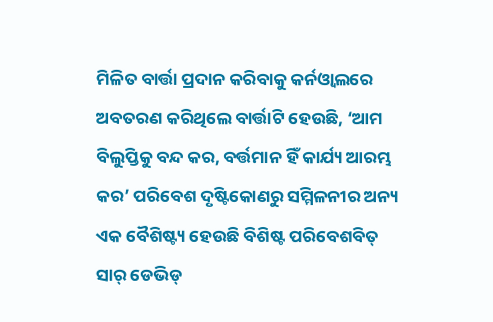ମିଳିତ ବାର୍ତ୍ତା ପ୍ରଦାନ କରିବାକୁ କର୍ନଓ୍ବାଲରେ ଅବତରଣ କରିଥିଲେ ବାର୍ତ୍ତାଟି ହେଉଛି, ‘ଆମ ବିଲୁପ୍ତିକୁ ବନ୍ଦ କର, ବର୍ତ୍ତମାନ ହିଁ କାର୍ଯ୍ୟ ଆରମ୍ଭ କର’ ପରିବେଶ ଦୃଷ୍ଟିକୋଣରୁ ସମ୍ମିଳନୀର ଅନ୍ୟ ଏକ ବୈଶିଷ୍ଟ୍ୟ ହେଉଛି ବିଶିଷ୍ଟ ପରିବେଶବିତ୍‌ ସାର୍‌ ଡେଭିଡ୍‌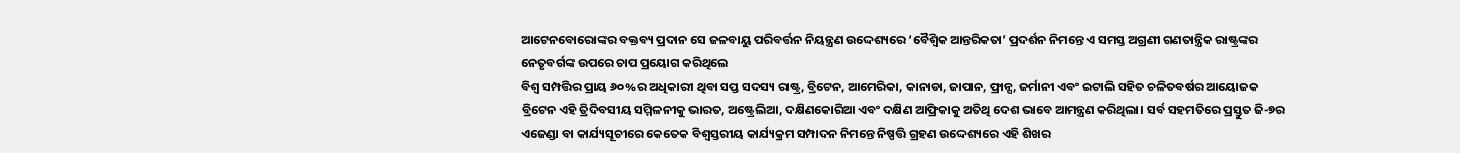ଆଟେନବୋରୋଙ୍କର ବକ୍ତବ୍ୟ ପ୍ରଦାନ ସେ ଜଳବାୟୁ ପରିବର୍ତ୍ତନ ନିୟନ୍ତ୍ରଣ ଉଦ୍ଦେଶ୍ୟରେ ‘ବୈଶ୍ୱିକ ଆନ୍ତରିକତା’ ପ୍ରଦର୍ଶନ ନିମନ୍ତେ ଏ ସମସ୍ତ ଅଗ୍ରଣୀ ଗଣତାନ୍ତ୍ରିକ ରାଷ୍ଟ୍ରଙ୍କର ନେତୃବର୍ଗଙ୍କ ଉପରେ ଚାପ ପ୍ରୟୋଗ କରିଥିଲେ
ବିଶ୍ୱ ସମ୍ପତ୍ତିର ପ୍ରାୟ ୬୦%ର ଅଧିକାରୀ ଥିବା ସପ୍ତ ସଦସ୍ୟ ରାଷ୍ଟ୍ର, ବ୍ରିଟେନ, ଆମେରିକା, କାନାଡା, ଜାପାନ, ଫ୍ରାନ୍ସ, ଜର୍ମାନୀ ଏବଂ ଇଟାଲି ସହିତ ଚଳିତବର୍ଷର ଆୟୋଜକ ବ୍ରିଟେନ ଏହି ତ୍ରିଦିବସୀୟ ସମ୍ମିଳନୀକୁ ଭାରତ, ଅଷ୍ଟ୍ରେଲିଆ, ଦକ୍ଷିଣକୋରିଆ ଏବଂ ଦକ୍ଷିଣ ଆଫ୍ରିକାକୁ ଅତିଥି ଦେଶ ଭାବେ ଆମନ୍ତ୍ରଣ କରିଥିଲା। ସର୍ବ ସହମତିରେ ପ୍ରସ୍ତୁତ ଜି-୭ର ଏଜେଣ୍ଡା ବା କାର୍ଯ୍ୟସୂଚୀରେ କେତେକ ବିଶ୍ୱସ୍ତରୀୟ କାର୍ଯ୍ୟକ୍ରମ ସମ୍ପାଦନ ନିମନ୍ତେ ନିଷ୍ପତ୍ତି ଗ୍ରହଣ ଉଦ୍ଦେଶ୍ୟରେ ଏହି ଶିଖର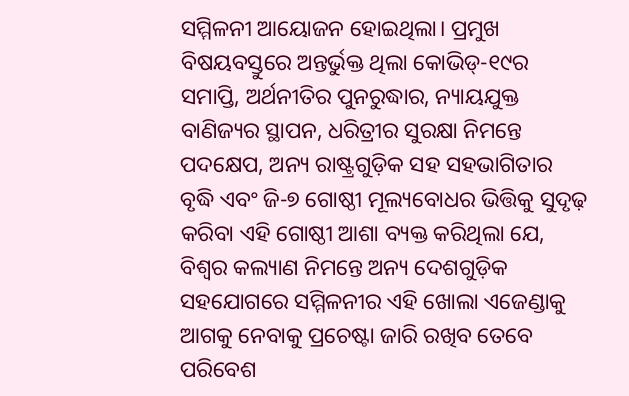ସମ୍ମିଳନୀ ଆୟୋଜନ ହୋଇଥିଲା। ପ୍ରମୁଖ ବିଷୟବସ୍ତୁରେ ଅନ୍ତର୍ଭୁକ୍ତ ଥିଲା କୋଭିଡ୍‌-୧୯ର ସମାପ୍ତି, ଅର୍ଥନୀତିର ପୁନରୁଦ୍ଧାର, ନ୍ୟାୟଯୁକ୍ତ ବାଣିଜ୍ୟର ସ୍ଥାପନ, ଧରିତ୍ରୀର ସୁରକ୍ଷା ନିମନ୍ତେ ପଦକ୍ଷେପ, ଅନ୍ୟ ରାଷ୍ଟ୍ରଗୁଡ଼ିକ ସହ ସହଭାଗିତାର ବୃଦ୍ଧି ଏବଂ ଜି-୭ ଗୋଷ୍ଠୀ ମୂଲ୍ୟବୋଧର ଭିତ୍ତିକୁ ସୁଦୃଢ଼ କରିବା ଏହି ଗୋଷ୍ଠୀ ଆଶା ବ୍ୟକ୍ତ କରିଥିଲା ଯେ, ବିଶ୍ୱର କଲ୍ୟାଣ ନିମନ୍ତେ ଅନ୍ୟ ଦେଶଗୁଡ଼ିକ ସହଯୋଗରେ ସମ୍ମିଳନୀର ଏହି ଖୋଲା ଏଜେଣ୍ଡାକୁ ଆଗକୁ ନେବାକୁ ପ୍ରଚେଷ୍ଟା ଜାରି ରଖିବ ତେବେ ପରିବେଶ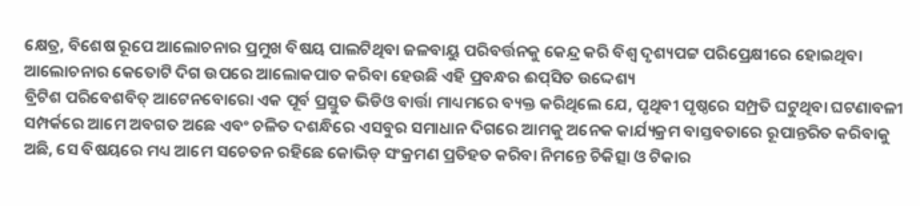କ୍ଷେତ୍ର, ବିଶେଷ ରୂପେ ଆଲୋଚନାର ପ୍ରମୁଖ ବିଷୟ ପାଲଟିଥିବା ଜଳବାୟୁ ପରିବର୍ତ୍ତନକୁ କେନ୍ଦ୍ର କରି ବିଶ୍ୱ ଦୃଶ୍ୟପଟ୍ଟ ପରିପ୍ରେକ୍ଷୀରେ ହୋଇଥିବା ଆଲୋଚନାର କେତୋଟି ଦିଗ ଉପରେ ଆଲୋକପାତ କରିବା ହେଉଛି ଏହି ପ୍ରବନ୍ଧର ଈପ୍‌ସିତ ଉଦ୍ଦେଶ୍ୟ
ବ୍ରିଟିଶ ପରିବେଶବିତ୍‌ ଆଟେନବୋରୋ ଏକ ପୂର୍ବ ପ୍ରସ୍ତୁତ ଭିଡିଓ ବାର୍ତ୍ତା ମାଧ୍ୟମରେ ବ୍ୟକ୍ତ କରିଥିଲେ ଯେ, ପୃଥିବୀ ପୃଷ୍ଠରେ ସମ୍ପ୍ରତି ଘଟୁଥିବା ଘଟଣାବଳୀ ସମ୍ପର୍କରେ ଆମେ ଅବଗତ ଅଛେ ଏବଂ ଚଳିତ ଦଶନ୍ଧିରେ ଏସବୁର ସମାଧାନ ଦିଗରେ ଆମକୁ ଅନେକ କାର୍ଯ୍ୟକ୍ରମ ବାସ୍ତବତାରେ ରୂପାନ୍ତରିତ କରିବାକୁ ଅଛି, ସେ ବିଷୟରେ ମଧ୍ୟ ଆମେ ସଚେତନ ରହିଛେ କୋଭିଡ୍‌ ସଂକ୍ରମଣ ପ୍ରତିହତ କରିବା ନିମନ୍ତେ ଚିକିତ୍ସା ଓ ଟିକାର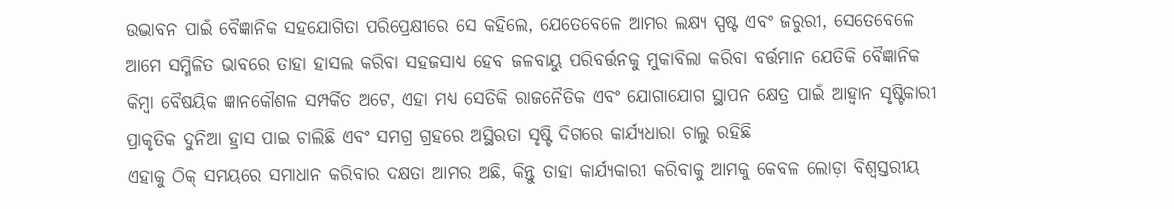ଉଦ୍ଭାବନ ପାଇଁ ବୈଜ୍ଞାନିକ ସହଯୋଗିତା ପରିପ୍ରେକ୍ଷୀରେ ସେ କହିଲେ, ଯେତେବେଳେ ଆମର ଲକ୍ଷ୍ୟ ସ୍ପଷ୍ଟ ଏବଂ ଜରୁରୀ, ସେତେବେଳେ ଆମେ ସମ୍ମିଳିତ ଭାବରେ ତାହା ହାସଲ କରିବା ସହଜସାଧ୍ୟ ହେବ ଜଳବାୟୁ ପରିବର୍ତ୍ତନକୁ ମୁକାବିଲା କରିବା ବର୍ତ୍ତମାନ ଯେତିକି ବୈଜ୍ଞାନିକ କିମ୍ବା ବୈଷୟିକ ଜ୍ଞାନକୌଶଳ ସମ୍ପର୍କିତ ଅଟେ, ଏହା ମଧ୍ୟ ସେତିକି ରାଜନୈତିକ ଏବଂ ଯୋଗାଯୋଗ ସ୍ଥାପନ କ୍ଷେତ୍ର ପାଇଁ ଆହ୍ବାନ ସୃଷ୍ଟିକାରୀ
ପ୍ରାକୃତିକ ଦୁନିଆ ହ୍ରାସ ପାଇ ଚାଲିଛି ଏବଂ ସମଗ୍ର ଗ୍ରହରେ ଅସ୍ଥିରତା ସୃଷ୍ଟି ଦିଗରେ କାର୍ଯ୍ୟଧାରା ଚାଲୁ ରହିଛି
ଏହାକୁ ଠିକ୍‌ ସମୟରେ ସମାଧାନ କରିବାର ଦକ୍ଷତା ଆମର ଅଛି, କିନ୍ତୁ ତାହା କାର୍ଯ୍ୟକାରୀ କରିବାକୁ ଆମକୁ କେବଳ ଲୋଡ଼ା ବିଶ୍ୱସ୍ତରୀୟ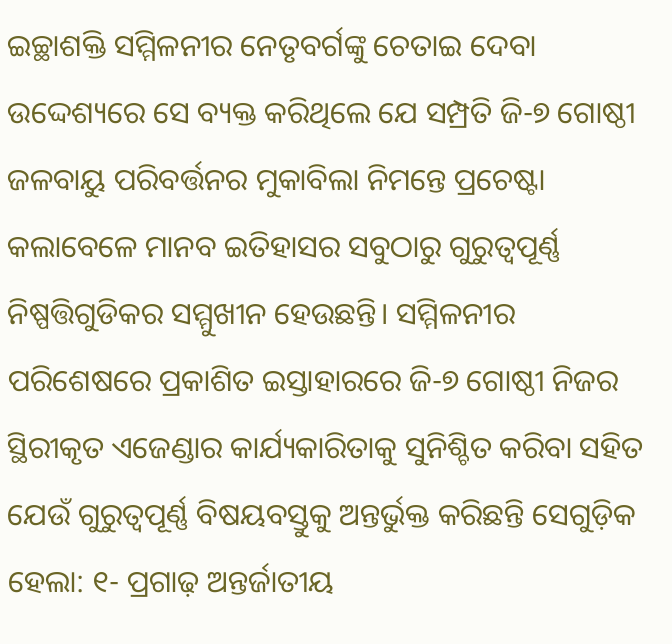ଇଚ୍ଛାଶକ୍ତି ସମ୍ମିଳନୀର ନେତୃବର୍ଗଙ୍କୁ ଚେତାଇ ଦେବା ଉଦ୍ଦେଶ୍ୟରେ ସେ ବ୍ୟକ୍ତ କରିଥିଲେ ଯେ ସମ୍ପ୍ରତି ଜି-୭ ଗୋଷ୍ଠୀ ଜଳବାୟୁ ପରିବର୍ତ୍ତନର ମୁକାବିଲା ନିମନ୍ତେ ପ୍ରଚେଷ୍ଟା କଲାବେଳେ ମାନବ ଇତିହାସର ସବୁଠାରୁ ଗୁରୁତ୍ୱପୂର୍ଣ୍ଣ ନିଷ୍ପତ୍ତିଗୁଡିକର ସମ୍ମୁଖୀନ ହେଉଛନ୍ତି। ସମ୍ମିଳନୀର ପରିଶେଷରେ ପ୍ରକାଶିତ ଇସ୍ତାହାରରେ ଜି-୭ ଗୋଷ୍ଠୀ ନିଜର ସ୍ଥିରୀକୃତ ଏଜେଣ୍ଡାର କାର୍ଯ୍ୟକାରିତାକୁ ସୁନିଶ୍ଚିତ କରିବା ସହିତ ଯେଉଁ ଗୁରୁତ୍ୱପୂର୍ଣ୍ଣ ବିଷୟବସ୍ତୁକୁ ଅନ୍ତର୍ଭୁକ୍ତ କରିଛନ୍ତି ସେଗୁଡ଼ିକ ହେଲା: ୧- ପ୍ରଗାଢ଼ ଅନ୍ତର୍ଜାତୀୟ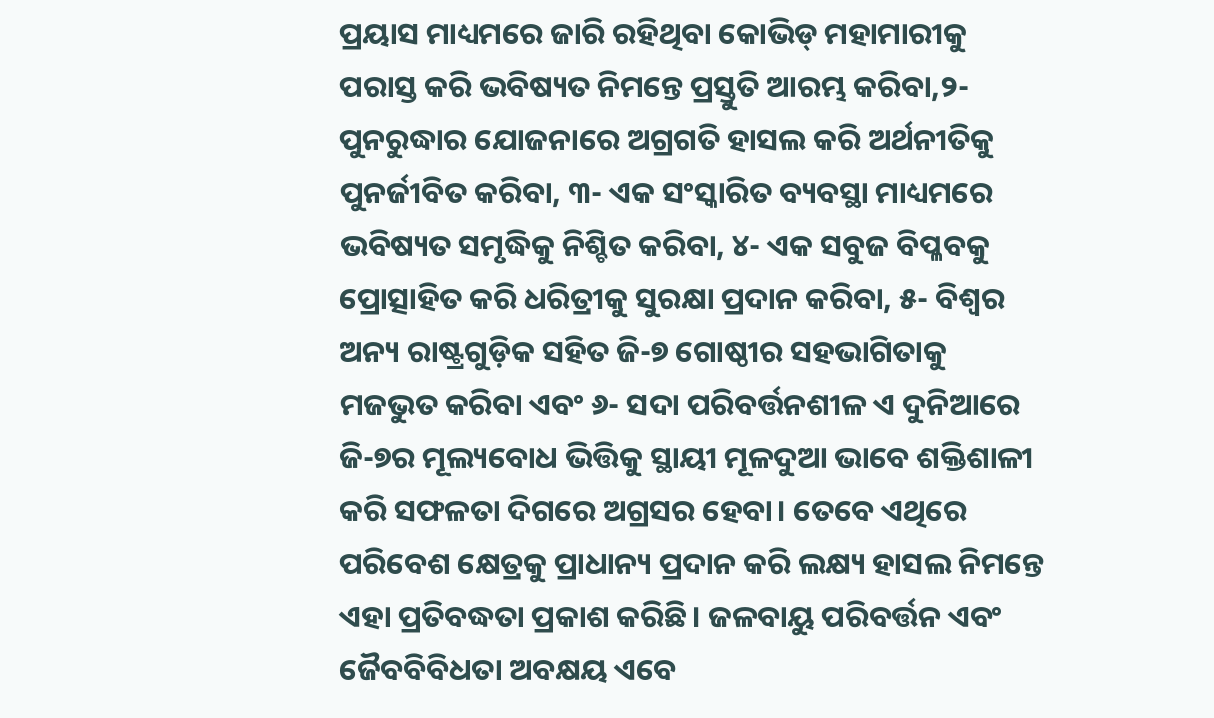ପ୍ରୟାସ ମାଧ୍ୟମରେ ଜାରି ରହିଥିବା କୋଭିଡ୍‌ ମହାମାରୀକୁ ପରାସ୍ତ କରି ଭବିଷ୍ୟତ ନିମନ୍ତେ ପ୍ରସ୍ତୁତି ଆରମ୍ଭ କରିବା,୨- ପୁନରୁଦ୍ଧାର ଯୋଜନାରେ ଅଗ୍ରଗତି ହାସଲ କରି ଅର୍ଥନୀତିକୁ ପୁନର୍ଜୀବିତ କରିବା, ୩- ଏକ ସଂସ୍କାରିତ ବ୍ୟବସ୍ଥା ମାଧ୍ୟମରେ ଭବିଷ୍ୟତ ସମୃଦ୍ଧିକୁ ନିଶ୍ଚିତ କରିବା, ୪- ଏକ ସବୁଜ ବିପ୍ଳବକୁ ପ୍ରୋତ୍ସାହିତ କରି ଧରିତ୍ରୀକୁ ସୁରକ୍ଷା ପ୍ରଦାନ କରିବା, ୫- ବିଶ୍ୱର ଅନ୍ୟ ରାଷ୍ଟ୍ରଗୁଡ଼ିକ ସହିତ ଜି-୭ ଗୋଷ୍ଠୀର ସହଭାଗିତାକୁ ମଜଭୁତ କରିବା ଏବଂ ୬- ସଦା ପରିବର୍ତ୍ତନଶୀଳ ଏ ଦୁନିଆରେ ଜି-୭ର ମୂଲ୍ୟବୋଧ ଭିତ୍ତିକୁ ସ୍ଥାୟୀ ମୂଳଦୁଆ ଭାବେ ଶକ୍ତିଶାଳୀ କରି ସଫଳତା ଦିଗରେ ଅଗ୍ରସର ହେବା। ତେବେ ଏଥିରେ ପରିବେଶ କ୍ଷେତ୍ରକୁ ପ୍ରାଧାନ୍ୟ ପ୍ରଦାନ କରି ଲକ୍ଷ୍ୟ ହାସଲ ନିମନ୍ତେ ଏହା ପ୍ରତିବଦ୍ଧତା ପ୍ରକାଶ କରିଛି। ଜଳବାୟୁ ପରିବର୍ତ୍ତନ ଏବଂ ଜୈବବିବିଧତା ଅବକ୍ଷୟ ଏବେ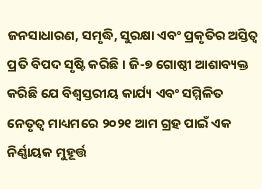ଜନସାଧାରଣ, ସମୃଦ୍ଧି, ସୁରକ୍ଷା ଏବଂ ପ୍ରକୃତିର ଅସ୍ତିତ୍ୱ ପ୍ରତି ବିପଦ ସୃଷ୍ଟି କରିଛି। ଜି-୭ ଗୋଷ୍ଠୀ ଆଶାବ୍ୟକ୍ତ କରିଛି ଯେ ବିଶ୍ୱସ୍ତରୀୟ କାର୍ଯ୍ୟ ଏବଂ ସମ୍ମିଳିତ ନେତୃତ୍ୱ ମାଧ୍ୟମରେ ୨୦୨୧ ଆମ ଗ୍ରହ ପାଇଁ ଏକ ନିର୍ଣ୍ଣାୟକ ମୁହୂର୍ତ୍ତ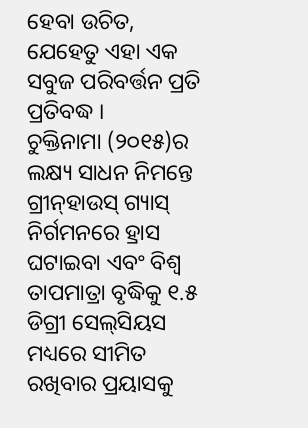ହେବା ଉଚିତ, ଯେହେତୁ ଏହା ଏକ ସବୁଜ ପରିବର୍ତ୍ତନ ପ୍ରତି ପ୍ରତିବଦ୍ଧ ।
ଚୁକ୍ତିନାମା (୨୦୧୫)ର ଲକ୍ଷ୍ୟ ସାଧନ ନିମନ୍ତେ ଗ୍ରୀନ୍‌ହାଉସ୍‌ ଗ୍ୟାସ୍‌ ନିର୍ଗମନରେ ହ୍ରାସ ଘଟାଇବା ଏବଂ ବିଶ୍ୱ ତାପମାତ୍ରା ବୃଦ୍ଧିକୁ ୧.୫ ଡିଗ୍ରୀ ସେଲ୍‌ସିୟସ ମଧ୍ୟରେ ସୀମିତ ରଖିବାର ପ୍ରୟାସକୁ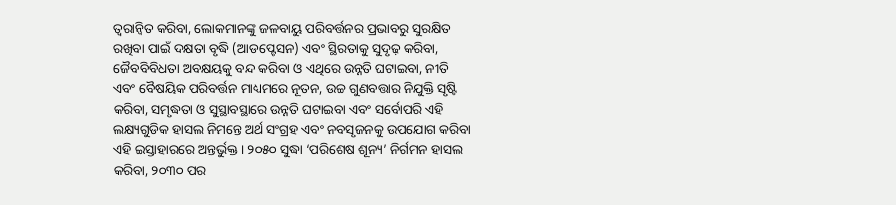ତ୍ୱରାନ୍ବିତ କରିବା, ଲୋକମାନଙ୍କୁ ଜଳବାୟୁ ପରିବର୍ତ୍ତନର ପ୍ରଭାବରୁ ସୁରକ୍ଷିତ ରଖିବା ପାଇଁ ଦକ୍ଷତା ବୃଦ୍ଧି (ଆଡପ୍ଟେସନ) ଏବଂ ସ୍ଥିରତାକୁ ସୁଦୃଢ଼ କରିବା, ଜୈବବିବିଧତା ଅବକ୍ଷୟକୁ ବନ୍ଦ କରିବା ଓ ଏଥିରେ ଉନ୍ନତି ଘଟାଇବା, ନୀତି ଏବଂ ବୈଷୟିକ ପରିବର୍ତ୍ତନ ମାଧ୍ୟମରେ ନୂତନ, ଉଚ୍ଚ ଗୁଣବତ୍ତାର ନିଯୁକ୍ତି ସୃଷ୍ଟି କରିବା, ସମୃଦ୍ଧତା ଓ ସୁସ୍ଥାବସ୍ଥାରେ ଉନ୍ନତି ଘଟାଇବା ଏବଂ ସର୍ବୋପରି ଏହି ଲକ୍ଷ୍ୟଗୁଡିକ ହାସଲ ନିମନ୍ତେ ଅର୍ଥ ସଂଗ୍ରହ ଏବଂ ନବସୃଜନକୁ ଉପଯୋଗ କରିବା ଏହି ଇସ୍ତାହାରରେ ଅନ୍ତର୍ଭୁକ୍ତ। ୨୦୫୦ ସୁଦ୍ଧା ‘ପରିଶେଷ ଶୂନ୍ୟ’ ନିର୍ଗମନ ହାସଲ କରିବା, ୨୦୩୦ ପର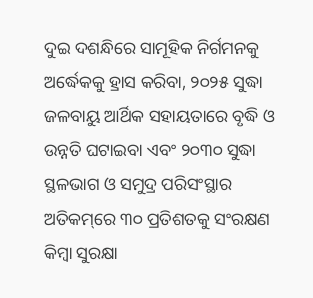ଦୁଇ ଦଶନ୍ଧିରେ ସାମୂହିକ ନିର୍ଗମନକୁ ଅର୍ଦ୍ଧେକକୁ ହ୍ରାସ କରିବା, ୨୦୨୫ ସୁଦ୍ଧା ଜଳବାୟୁ ଆର୍ଥିକ ସହାୟତାରେ ବୃଦ୍ଧି ଓ ଉନ୍ନତି ଘଟାଇବା ଏବଂ ୨୦୩୦ ସୁଦ୍ଧା ସ୍ଥଳଭାଗ ଓ ସମୁଦ୍ର ପରିସଂସ୍ଥାର ଅତିକମ୍‌ରେ ୩୦ ପ୍ରତିଶତକୁ ସଂରକ୍ଷଣ କିମ୍ବା ସୁରକ୍ଷା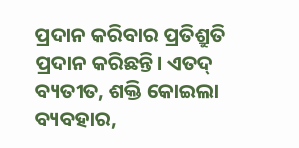ପ୍ରଦାନ କରିବାର ପ୍ରତିଶ୍ରୁତି ପ୍ରଦାନ କରିଛନ୍ତି। ଏତଦ୍‌ ବ୍ୟତୀତ, ଶକ୍ତି କୋଇଲା ବ୍ୟବହାର,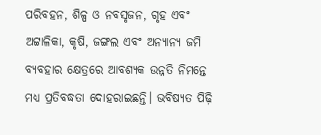ପରିବହନ, ଶିଳ୍ପ ଓ ନବସୃଜନ, ଗୃହ ଏବଂ ଅଟ୍ଟାଳିକା, କୃଷି, ଜଙ୍ଗଲ ଏବଂ ଅନ୍ୟାନ୍ୟ ଜମି ବ୍ୟବହାର କ୍ଷେତ୍ରରେ ଆବଶ୍ୟକ ଉନ୍ନତି ନିମନ୍ତେ ମଧ୍ୟ ପ୍ରତିବଦ୍ଧତା ଦୋହରାଇଛନ୍ତି। ଭବିଷ୍ୟତ ପିଢ଼ି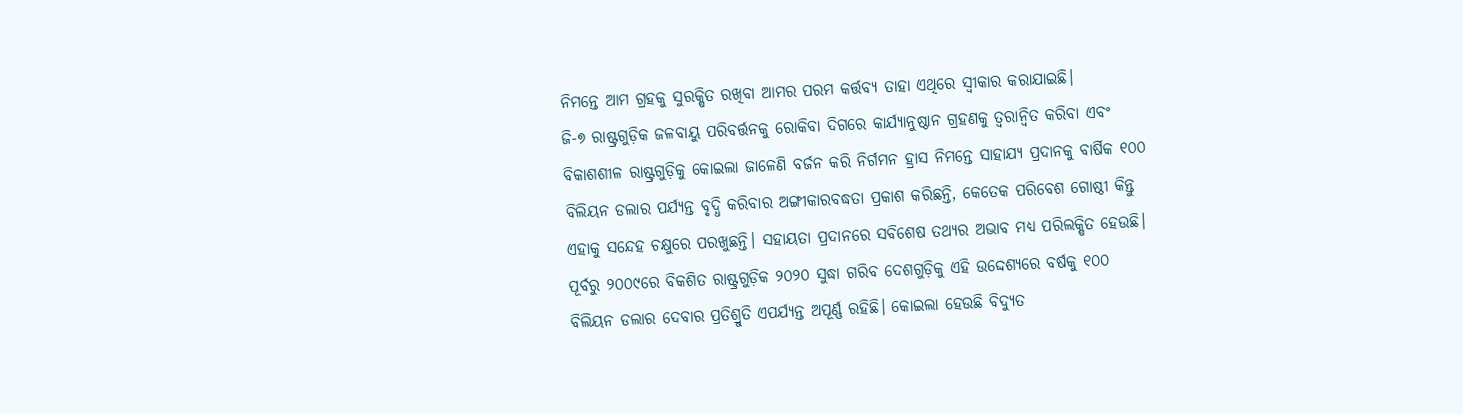ନିମନ୍ତେ ଆମ ଗ୍ରହକୁ ସୁରକ୍ଷିତ ରଖିବା ଆମର ପରମ କର୍ତ୍ତବ୍ୟ ତାହା ଏଥିରେ ସ୍ବୀକାର କରାଯାଇଛି।
ଜି-୭ ରାଷ୍ଟ୍ରଗୁଡ଼ିକ ଜଳବାୟୁ ପରିବର୍ତ୍ତନକୁ ରୋକିବା ଦିଗରେ କାର୍ଯ୍ୟାନୁଷ୍ଠାନ ଗ୍ରହଣକୁ ତ୍ୱରାନ୍ବିତ କରିବା ଏବଂ ବିକାଶଶୀଳ ରାଷ୍ଟ୍ରଗୁଡ଼ିକୁ କୋଇଲା ଜାଳେଣି ବର୍ଜନ କରି ନିର୍ଗମନ ହ୍ରାସ ନିମନ୍ତେ ସାହାଯ୍ୟ ପ୍ରଦାନକୁ ବାର୍ଷିକ ୧୦୦ ବିଲିୟନ ଡଲାର ପର୍ଯ୍ୟନ୍ତ ବୃଦ୍ଧି କରିବାର ଅଙ୍ଗୀକାରବଦ୍ଧତା ପ୍ରକାଶ କରିଛନ୍ତି, କେତେକ ପରିବେଶ ଗୋଷ୍ଠୀ କିନ୍ତୁ ଏହାକୁ ସନ୍ଦେହ ଚକ୍ଷୁରେ ପରଖୁଛନ୍ତି। ସହାୟତା ପ୍ରଦାନରେ ସବିଶେଷ ତଥ୍ୟର ଅଭାବ ମଧ୍ୟ ପରିଲକ୍ଷିତ ହେଉଛି। ପୂର୍ବରୁ ୨୦୦୯ରେ ବିକଶିତ ରାଷ୍ଟ୍ରଗୁଡ଼ିକ ୨୦୨୦ ସୁଦ୍ଧା ଗରିବ ଦେଶଗୁଡ଼ିକୁ ଏହି ଉଦ୍ଦେଶ୍ୟରେ ବର୍ଷକୁ ୧୦୦ ବିଲିୟନ ଡଲାର ଦେବାର ପ୍ରତିଶ୍ରୁତି ଏପର୍ଯ୍ୟନ୍ତ ଅପୂର୍ଣ୍ଣ ରହିଛି। କୋଇଲା ହେଉଛି ବିଦ୍ୟୁତ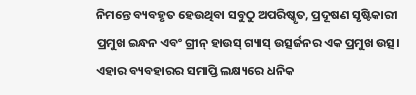ନିମନ୍ତେ ବ୍ୟବହୃତ ହେଉଥିବା ସବୁଠୁ ଅପରିଷ୍କୃତ, ପ୍ରଦୂଷଣ ସୃଷ୍ଟିକାରୀ ପ୍ରମୁଖ ଇନ୍ଧନ ଏବଂ ଗ୍ରୀନ୍‌ ହାଉସ୍‌ ଗ୍ୟାସ୍‌ ଉତ୍ସର୍ଜନର ଏକ ପ୍ରମୁଖ ଉତ୍ସ। ଏହାର ବ୍ୟବହାରର ସମାପ୍ତି ଲକ୍ଷ୍ୟରେ ଧନିକ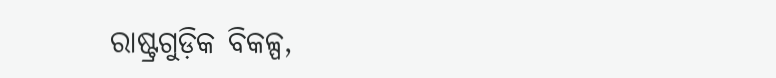ରାଷ୍ଟ୍ରଗୁଡ଼ିକ ବିକଳ୍ପ,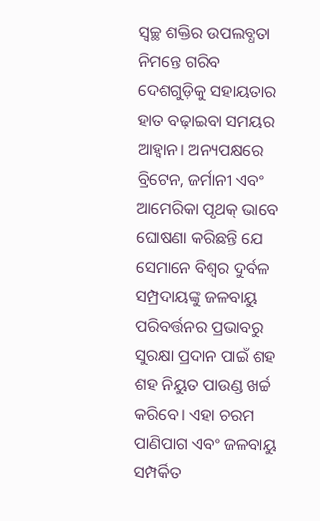ସ୍ବଚ୍ଛ ଶକ୍ତିର ଉପଲବ୍ଧତା ନିମନ୍ତେ ଗରିବ ଦେଶଗୁଡ଼ିକୁ ସହାୟତାର ହାତ ବଢ଼ାଇବା ସମୟର ଆହ୍ବାନ। ଅନ୍ୟପକ୍ଷରେ ବ୍ରିଟେନ, ଜର୍ମାନୀ ଏବଂ ଆମେରିକା ପୃଥକ୍‌ ଭାବେ ଘୋଷଣା କରିଛନ୍ତି ଯେ ସେମାନେ ବିଶ୍ୱର ଦୁର୍ବଳ ସମ୍ପ୍ରଦାୟଙ୍କୁ ଜଳବାୟୁ ପରିବର୍ତ୍ତନର ପ୍ରଭାବରୁ ସୁରକ୍ଷା ପ୍ରଦାନ ପାଇଁ ଶହ ଶହ ନିୟୁତ ପାଉଣ୍ଡ ଖର୍ଚ୍ଚ କରିବେ। ଏହା ଚରମ ପାଣିପାଗ ଏବଂ ଜଳବାୟୁ ସମ୍ପର୍କିତ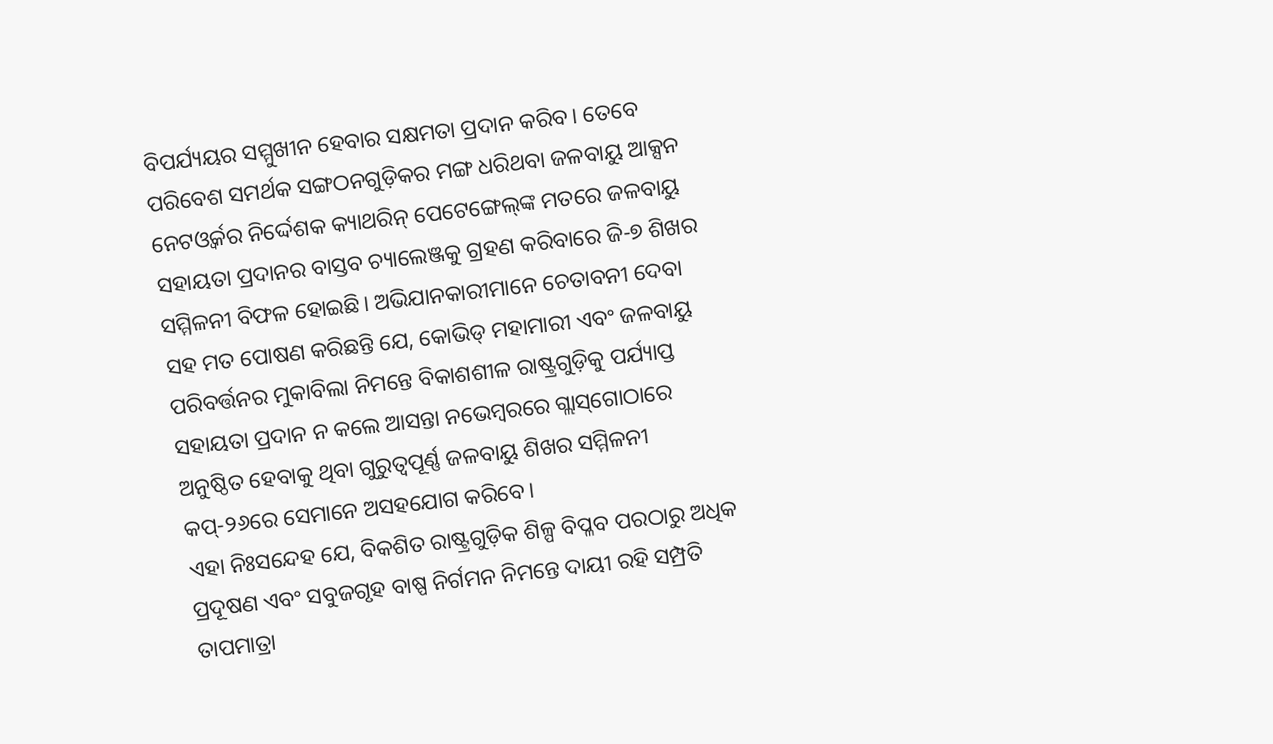ବିପର୍ଯ୍ୟୟର ସମ୍ମୁଖୀନ ହେବାର ସକ୍ଷମତା ପ୍ରଦାନ କରିବ। ତେବେ ପରିବେଶ ସମର୍ଥକ ସଙ୍ଗଠନଗୁଡ଼ିକର ମଙ୍ଗ ଧରିଥବା ଜଳବାୟୁ ଆକ୍ସନ ନେଟଓ୍ବର୍କର ନିର୍ଦ୍ଦେଶକ କ୍ୟାଥରିନ୍‌ ପେଟେଙ୍ଗେଲ୍‌ଙ୍କ ମତରେ ଜଳବାୟୁ ସହାୟତା ପ୍ରଦାନର ବାସ୍ତବ ଚ୍ୟାଲେଞ୍ଜକୁ ଗ୍ରହଣ କରିବାରେ ଜି-୭ ଶିଖର ସମ୍ମିଳନୀ ବିଫଳ ହୋଇଛି। ଅଭିଯାନକାରୀମାନେ ଚେତାବନୀ ଦେବା ସହ ମତ ପୋଷଣ କରିଛନ୍ତି ଯେ, କୋଭିଡ୍‌ ମହାମାରୀ ଏବଂ ଜଳବାୟୁ ପରିବର୍ତ୍ତନର ମୁକାବିଲା ନିମନ୍ତେ ବିକାଶଶୀଳ ରାଷ୍ଟ୍ରଗୁଡ଼ିକୁ ପର୍ଯ୍ୟାପ୍ତ ସହାୟତା ପ୍ରଦାନ ନ କଲେ ଆସନ୍ତା ନଭେମ୍ବରରେ ଗ୍ଲାସ୍‌ଗୋଠାରେ ଅନୁଷ୍ଠିତ ହେବାକୁ ଥିବା ଗୁରୁତ୍ୱପୂର୍ଣ୍ଣ ଜଳବାୟୁ ଶିଖର ସମ୍ମିଳନୀ କପ୍‌-୨୬ରେ ସେମାନେ ଅସହଯୋଗ କରିବେ।
ଏହା ନିଃସନ୍ଦେହ ଯେ, ବିକଶିତ ରାଷ୍ଟ୍ରଗୁଡ଼ିକ ଶିଳ୍ପ ବିପ୍ଳବ ପରଠାରୁ ଅଧିକ ପ୍ରଦୂଷଣ ଏବଂ ସବୁଜଗୃହ ବାଷ୍ପ ନିର୍ଗମନ ନିମନ୍ତେ ଦାୟୀ ରହି ସମ୍ପ୍ରତି ତାପମାତ୍ରା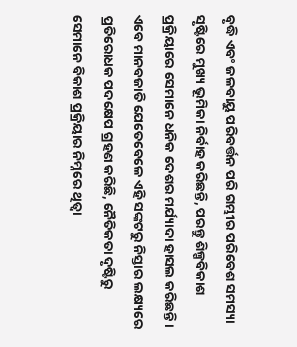ବୃଦ୍ଧି ଏବଂ ଜଳବାୟୁ ପରିବର୍ତ୍ତନ ପରି ଗମ୍ଭୀର ପରିବେଶ ସମସ୍ୟା ସୃଷ୍ଟିରେ ମୁଖ୍ୟ ଭୂମିକା ନିର୍ବାହ କରିଛନ୍ତି, ପରନ୍ତୁ ଶିଳ୍ପବିକାଶ ପ୍ରକ୍ରିୟାରେ ସେମାନେ ଧନିକ ଦେଶର ମର୍ଯ୍ୟାଦା ହାସଲ କରିଛନ୍ତି। ଏବେ ମାନବଜାତି ଯେତେବେଳେ ଏହି ସଙ୍କଟରୁ ନିସ୍ତାର ଲକ୍ଷ୍ୟରେ ପ୍ରତିରୋଧକ ପଦକ୍ଷେପ ଗ୍ରହଣ କରିଛି, ନୈତିକତା ଦୃଷ୍ଟିରୁ ସେମାନେ ବିକାଶ ପ୍ରକ୍ରିୟାର ନିମ୍ନରେ ଥିତ୍ବା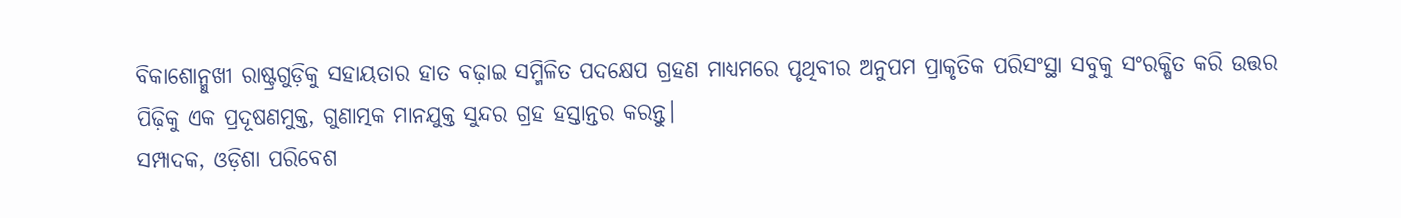ବିକାଶୋନ୍ମୁଖୀ ରାଷ୍ଟ୍ରଗୁଡ଼ିକୁ ସହାୟତାର ହାତ ବଢ଼ାଇ ସମ୍ମିଳିତ ପଦକ୍ଷେପ ଗ୍ରହଣ ମାଧ୍ୟମରେ ପୃଥିବୀର ଅନୁପମ ପ୍ରାକୃତିକ ପରିସଂସ୍ଥା ସବୁକୁ ସଂରକ୍ଷିତ କରି ଉତ୍ତର ପିଢ଼ିକୁ ଏକ ପ୍ରଦୂଷଣମୁକ୍ତ, ଗୁଣାତ୍ମକ ମାନଯୁକ୍ତ ସୁନ୍ଦର ଗ୍ରହ ହସ୍ତାନ୍ତର କରନ୍ତୁ।
ସମ୍ପାଦକ, ଓଡ଼ିଶା ପରିବେଶ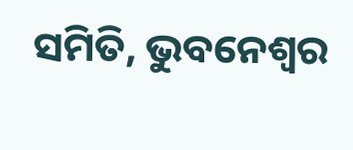ସମିତି, ଭୁବନେଶ୍ୱର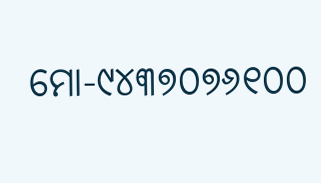ମୋ-୯୪୩୭୦୭୬୧୦୦